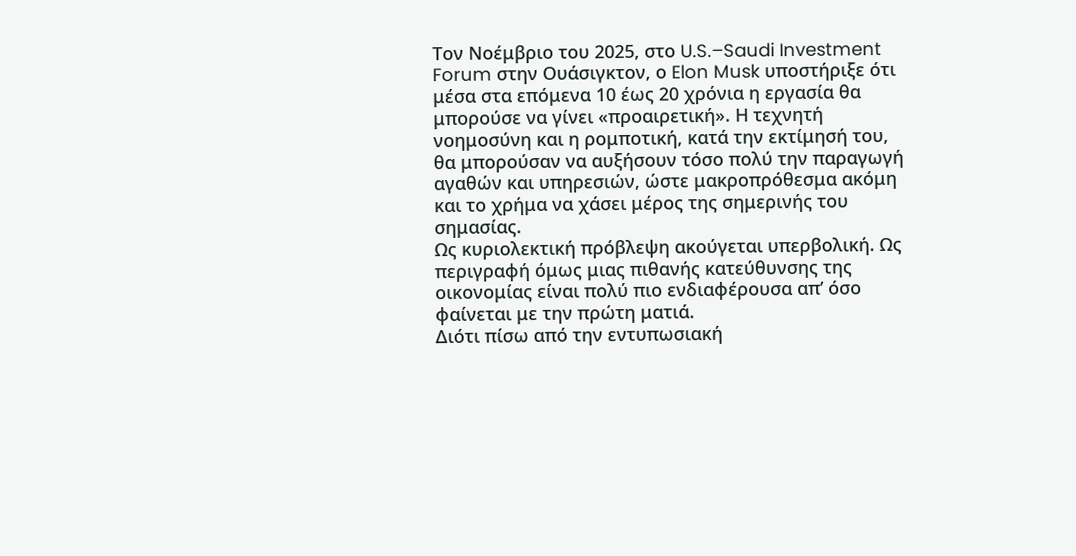Τον Νοέμβριο του 2025, στο U.S.–Saudi Investment Forum στην Ουάσιγκτον, ο Elon Musk υποστήριξε ότι μέσα στα επόμενα 10 έως 20 χρόνια η εργασία θα μπορούσε να γίνει «προαιρετική». Η τεχνητή νοημοσύνη και η ρομποτική, κατά την εκτίμησή του, θα μπορούσαν να αυξήσουν τόσο πολύ την παραγωγή αγαθών και υπηρεσιών, ώστε μακροπρόθεσμα ακόμη και το χρήμα να χάσει μέρος της σημερινής του σημασίας.
Ως κυριολεκτική πρόβλεψη ακούγεται υπερβολική. Ως περιγραφή όμως μιας πιθανής κατεύθυνσης της οικονομίας είναι πολύ πιο ενδιαφέρουσα απ’ όσο φαίνεται με την πρώτη ματιά.
Διότι πίσω από την εντυπωσιακή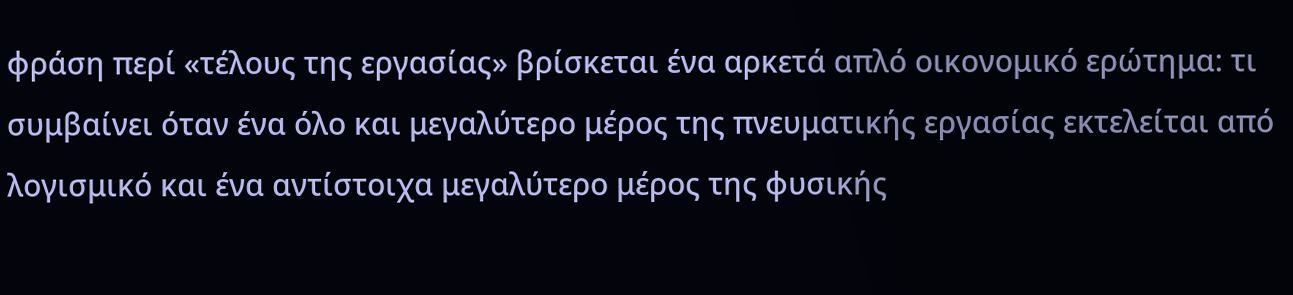φράση περί «τέλους της εργασίας» βρίσκεται ένα αρκετά απλό οικονομικό ερώτημα: τι συμβαίνει όταν ένα όλο και μεγαλύτερο μέρος της πνευματικής εργασίας εκτελείται από λογισμικό και ένα αντίστοιχα μεγαλύτερο μέρος της φυσικής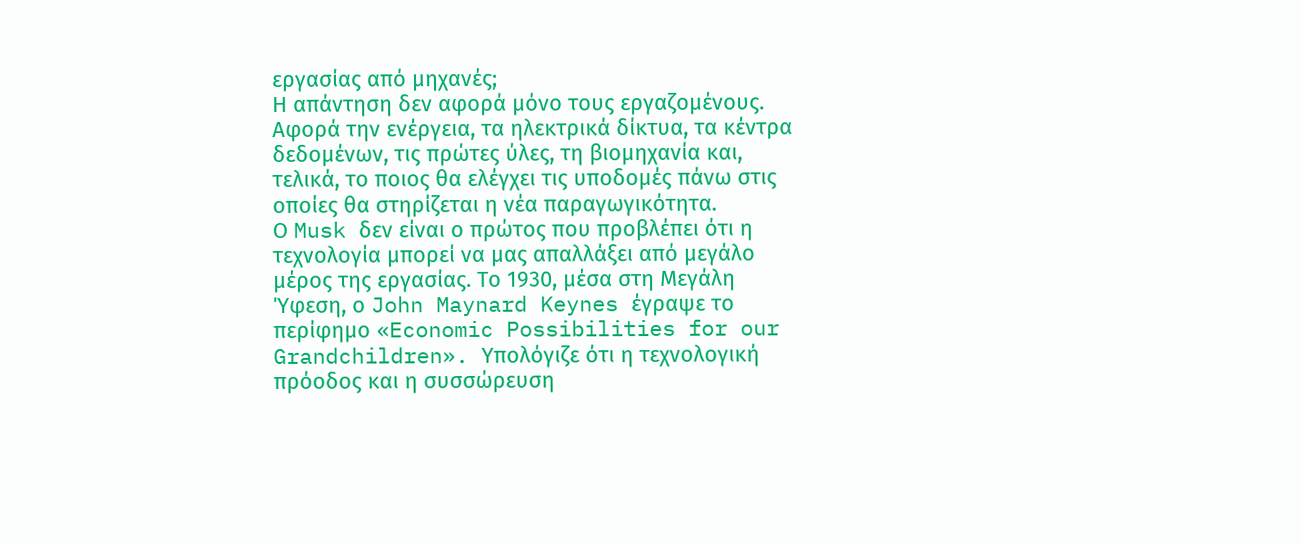εργασίας από μηχανές;
Η απάντηση δεν αφορά μόνο τους εργαζομένους. Αφορά την ενέργεια, τα ηλεκτρικά δίκτυα, τα κέντρα δεδομένων, τις πρώτες ύλες, τη βιομηχανία και, τελικά, το ποιος θα ελέγχει τις υποδομές πάνω στις οποίες θα στηρίζεται η νέα παραγωγικότητα.
Ο Musk δεν είναι ο πρώτος που προβλέπει ότι η τεχνολογία μπορεί να μας απαλλάξει από μεγάλο μέρος της εργασίας. Το 1930, μέσα στη Μεγάλη Ύφεση, ο John Maynard Keynes έγραψε το περίφημο «Economic Possibilities for our Grandchildren». Υπολόγιζε ότι η τεχνολογική πρόοδος και η συσσώρευση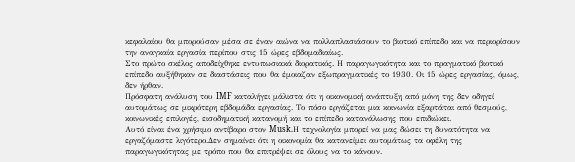κεφαλαίου θα μπορούσαν μέσα σε έναν αιώνα να πολλαπλασιάσουν το βιοτικό επίπεδο και να περιορίσουν την αναγκαία εργασία περίπου στις 15 ώρες εβδομαδιαίως.
Στο πρώτο σκέλος αποδείχθηκε εντυπωσιακά διορατικός. Η παραγωγικότητα και το πραγματικό βιοτικό επίπεδο αυξήθηκαν σε διαστάσεις που θα έμοιαζαν εξωπραγματικές το 1930. Οι 15 ώρες εργασίας, όμως, δεν ήρθαν.
Πρόσφατη ανάλυση του IMF καταλήγει μάλιστα ότι η οικονομική ανάπτυξη από μόνη της δεν οδηγεί αυτομάτως σε μικρότερη εβδομάδα εργασίας. Το πόσο εργάζεται μια κοινωνία εξαρτάται από θεσμούς, κοινωνικές επιλογές, εισοδηματική κατανομή και το επίπεδο κατανάλωσης που επιδιώκει.
Αυτό είναι ένα χρήσιμο αντίβαρο στον Musk.Η τεχνολογία μπορεί να μας δώσει τη δυνατότητα να εργαζόμαστε λιγότερο.Δεν σημαίνει ότι η οικονομία θα κατανείμει αυτομάτως τα οφέλη της παραγωγικότητας με τρόπο που θα επιτρέψει σε όλους να το κάνουν.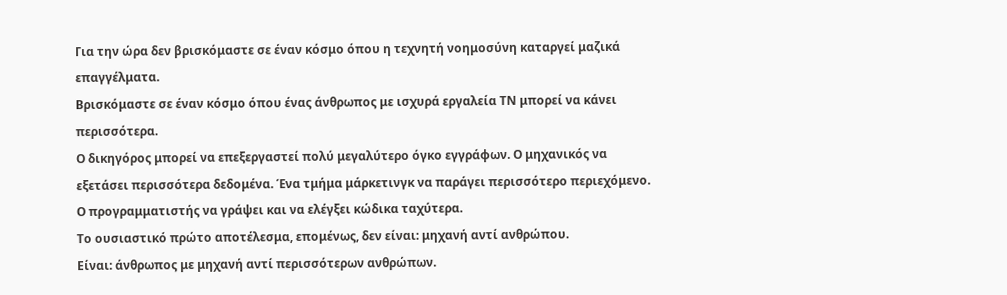Για την ώρα δεν βρισκόμαστε σε έναν κόσμο όπου η τεχνητή νοημοσύνη καταργεί μαζικά επαγγέλματα.
Βρισκόμαστε σε έναν κόσμο όπου ένας άνθρωπος με ισχυρά εργαλεία ΤΝ μπορεί να κάνει περισσότερα.
Ο δικηγόρος μπορεί να επεξεργαστεί πολύ μεγαλύτερο όγκο εγγράφων. Ο μηχανικός να εξετάσει περισσότερα δεδομένα. Ένα τμήμα μάρκετινγκ να παράγει περισσότερο περιεχόμενο. Ο προγραμματιστής να γράψει και να ελέγξει κώδικα ταχύτερα.
Το ουσιαστικό πρώτο αποτέλεσμα, επομένως, δεν είναι: μηχανή αντί ανθρώπου.
Είναι: άνθρωπος με μηχανή αντί περισσότερων ανθρώπων.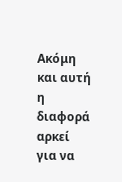Ακόμη και αυτή η διαφορά αρκεί για να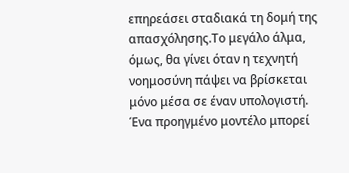επηρεάσει σταδιακά τη δομή της απασχόλησης.Το μεγάλο άλμα, όμως, θα γίνει όταν η τεχνητή νοημοσύνη πάψει να βρίσκεται μόνο μέσα σε έναν υπολογιστή.
Ένα προηγμένο μοντέλο μπορεί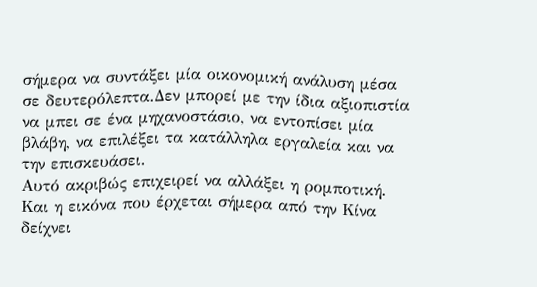σήμερα να συντάξει μία οικονομική ανάλυση μέσα σε δευτερόλεπτα.Δεν μπορεί με την ίδια αξιοπιστία να μπει σε ένα μηχανοστάσιο, να εντοπίσει μία βλάβη, να επιλέξει τα κατάλληλα εργαλεία και να την επισκευάσει.
Αυτό ακριβώς επιχειρεί να αλλάξει η ρομποτική.
Και η εικόνα που έρχεται σήμερα από την Κίνα δείχνει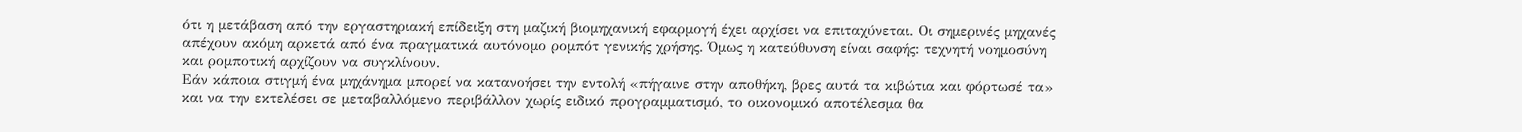ότι η μετάβαση από την εργαστηριακή επίδειξη στη μαζική βιομηχανική εφαρμογή έχει αρχίσει να επιταχύνεται. Οι σημερινές μηχανές απέχουν ακόμη αρκετά από ένα πραγματικά αυτόνομο ρομπότ γενικής χρήσης. Όμως η κατεύθυνση είναι σαφής: τεχνητή νοημοσύνη και ρομποτική αρχίζουν να συγκλίνουν.
Εάν κάποια στιγμή ένα μηχάνημα μπορεί να κατανοήσει την εντολή «πήγαινε στην αποθήκη, βρες αυτά τα κιβώτια και φόρτωσέ τα» και να την εκτελέσει σε μεταβαλλόμενο περιβάλλον χωρίς ειδικό προγραμματισμό, το οικονομικό αποτέλεσμα θα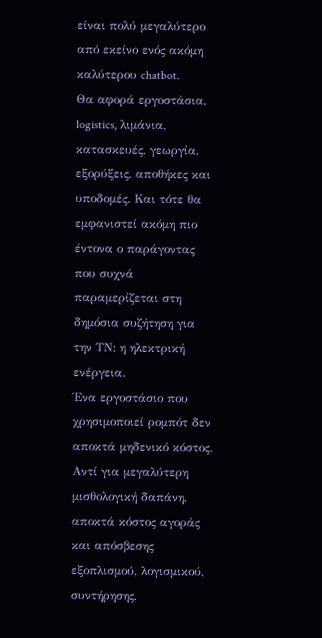είναι πολύ μεγαλύτερο από εκείνο ενός ακόμη καλύτερου chatbot.
Θα αφορά εργοστάσια, logistics, λιμάνια, κατασκευές, γεωργία, εξορύξεις, αποθήκες και υποδομές. Και τότε θα εμφανιστεί ακόμη πιο έντονα ο παράγοντας που συχνά παραμερίζεται στη δημόσια συζήτηση για την ΤΝ: η ηλεκτρική ενέργεια.
Ένα εργοστάσιο που χρησιμοποιεί ρομπότ δεν αποκτά μηδενικό κόστος.
Αντί για μεγαλύτερη μισθολογική δαπάνη, αποκτά κόστος αγοράς και απόσβεσης εξοπλισμού, λογισμικού, συντήρησης,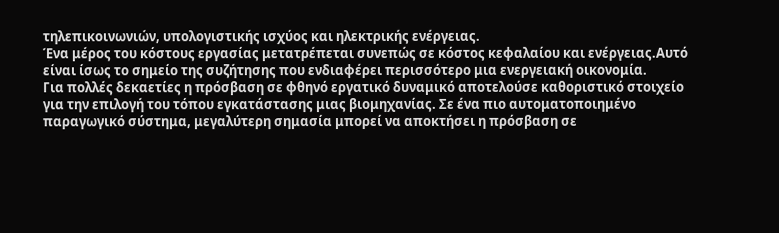τηλεπικοινωνιών, υπολογιστικής ισχύος και ηλεκτρικής ενέργειας.
Ένα μέρος του κόστους εργασίας μετατρέπεται συνεπώς σε κόστος κεφαλαίου και ενέργειας.Αυτό είναι ίσως το σημείο της συζήτησης που ενδιαφέρει περισσότερο μια ενεργειακή οικονομία.
Για πολλές δεκαετίες η πρόσβαση σε φθηνό εργατικό δυναμικό αποτελούσε καθοριστικό στοιχείο για την επιλογή του τόπου εγκατάστασης μιας βιομηχανίας. Σε ένα πιο αυτοματοποιημένο παραγωγικό σύστημα, μεγαλύτερη σημασία μπορεί να αποκτήσει η πρόσβαση σε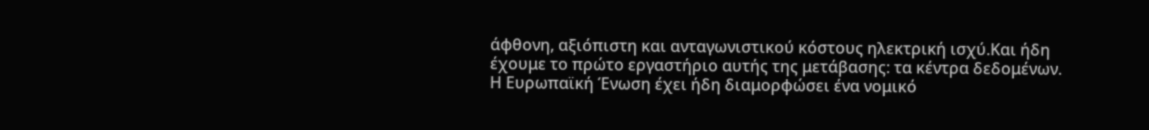άφθονη, αξιόπιστη και ανταγωνιστικού κόστους ηλεκτρική ισχύ.Και ήδη έχουμε το πρώτο εργαστήριο αυτής της μετάβασης: τα κέντρα δεδομένων.
Η Ευρωπαϊκή Ένωση έχει ήδη διαμορφώσει ένα νομικό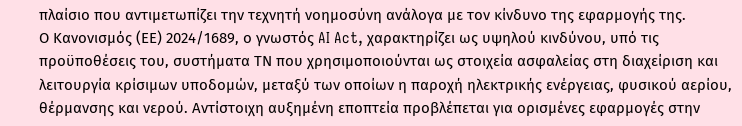πλαίσιο που αντιμετωπίζει την τεχνητή νοημοσύνη ανάλογα με τον κίνδυνο της εφαρμογής της.
Ο Κανονισμός (ΕΕ) 2024/1689, ο γνωστός AI Act, χαρακτηρίζει ως υψηλού κινδύνου, υπό τις προϋποθέσεις του, συστήματα ΤΝ που χρησιμοποιούνται ως στοιχεία ασφαλείας στη διαχείριση και λειτουργία κρίσιμων υποδομών, μεταξύ των οποίων η παροχή ηλεκτρικής ενέργειας, φυσικού αερίου, θέρμανσης και νερού. Αντίστοιχη αυξημένη εποπτεία προβλέπεται για ορισμένες εφαρμογές στην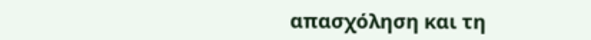απασχόληση και τη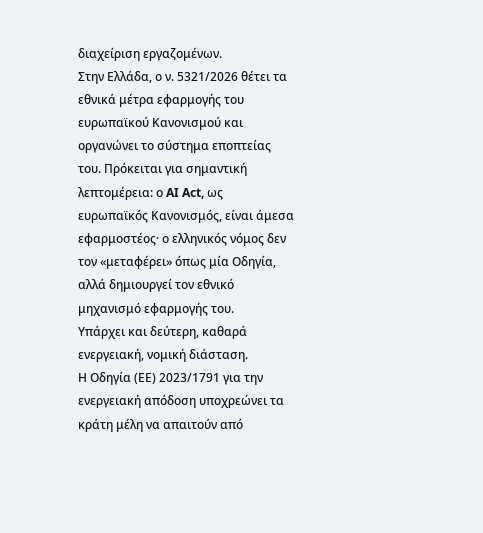διαχείριση εργαζομένων.
Στην Ελλάδα, ο ν. 5321/2026 θέτει τα εθνικά μέτρα εφαρμογής του ευρωπαϊκού Κανονισμού και οργανώνει το σύστημα εποπτείας του. Πρόκειται για σημαντική λεπτομέρεια: ο AI Act, ως ευρωπαϊκός Κανονισμός, είναι άμεσα εφαρμοστέος· ο ελληνικός νόμος δεν τον «μεταφέρει» όπως μία Οδηγία, αλλά δημιουργεί τον εθνικό μηχανισμό εφαρμογής του.
Υπάρχει και δεύτερη, καθαρά ενεργειακή, νομική διάσταση.
Η Οδηγία (ΕΕ) 2023/1791 για την ενεργειακή απόδοση υποχρεώνει τα κράτη μέλη να απαιτούν από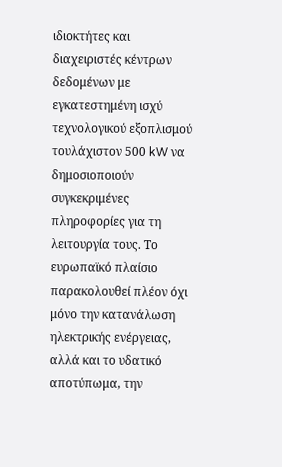ιδιοκτήτες και διαχειριστές κέντρων δεδομένων με εγκατεστημένη ισχύ τεχνολογικού εξοπλισμού τουλάχιστον 500 kW να δημοσιοποιούν συγκεκριμένες πληροφορίες για τη λειτουργία τους. Το ευρωπαϊκό πλαίσιο παρακολουθεί πλέον όχι μόνο την κατανάλωση ηλεκτρικής ενέργειας, αλλά και το υδατικό αποτύπωμα, την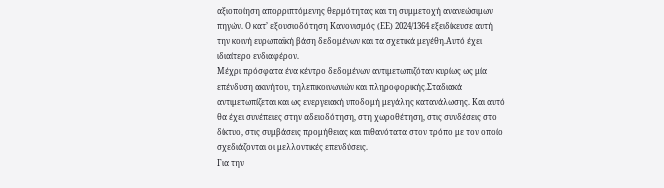αξιοποίηση απορριπτόμενης θερμότητας και τη συμμετοχή ανανεώσιμων πηγών. Ο κατ’ εξουσιοδότηση Κανονισμός (ΕΕ) 2024/1364 εξειδίκευσε αυτή την κοινή ευρωπαϊκή βάση δεδομένων και τα σχετικά μεγέθη.Αυτό έχει ιδιαίτερο ενδιαφέρον.
Μέχρι πρόσφατα ένα κέντρο δεδομένων αντιμετωπιζόταν κυρίως ως μία επένδυση ακινήτου, τηλεπικοινωνιών και πληροφορικής.Σταδιακά αντιμετωπίζεται και ως ενεργειακή υποδομή μεγάλης κατανάλωσης. Και αυτό θα έχει συνέπειες στην αδειοδότηση, στη χωροθέτηση, στις συνδέσεις στο δίκτυο, στις συμβάσεις προμήθειας και πιθανότατα στον τρόπο με τον οποίο σχεδιάζονται οι μελλοντικές επενδύσεις.
Για την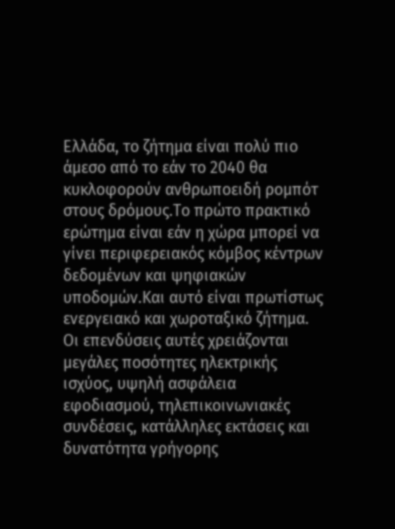Ελλάδα, το ζήτημα είναι πολύ πιο άμεσο από το εάν το 2040 θα κυκλοφορούν ανθρωποειδή ρομπότ στους δρόμους.Το πρώτο πρακτικό ερώτημα είναι εάν η χώρα μπορεί να γίνει περιφερειακός κόμβος κέντρων δεδομένων και ψηφιακών υποδομών.Και αυτό είναι πρωτίστως ενεργειακό και χωροταξικό ζήτημα.
Οι επενδύσεις αυτές χρειάζονται μεγάλες ποσότητες ηλεκτρικής ισχύος, υψηλή ασφάλεια εφοδιασμού, τηλεπικοινωνιακές συνδέσεις, κατάλληλες εκτάσεις και δυνατότητα γρήγορης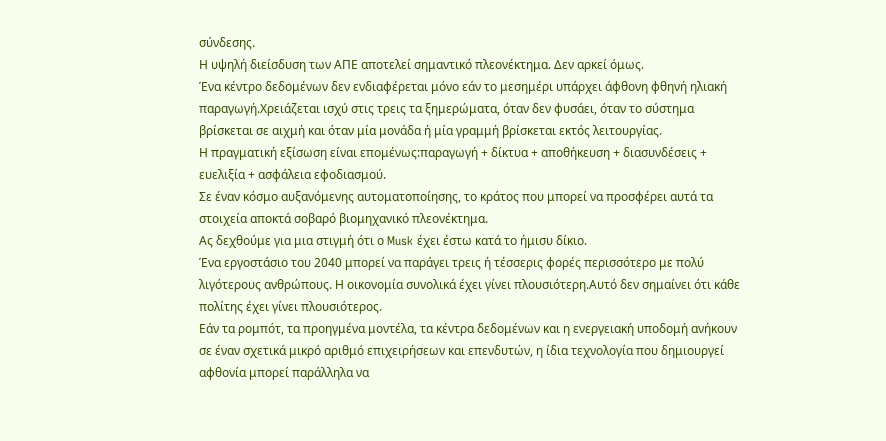σύνδεσης.
Η υψηλή διείσδυση των ΑΠΕ αποτελεί σημαντικό πλεονέκτημα. Δεν αρκεί όμως.
Ένα κέντρο δεδομένων δεν ενδιαφέρεται μόνο εάν το μεσημέρι υπάρχει άφθονη φθηνή ηλιακή παραγωγή.Χρειάζεται ισχύ στις τρεις τα ξημερώματα, όταν δεν φυσάει, όταν το σύστημα βρίσκεται σε αιχμή και όταν μία μονάδα ή μία γραμμή βρίσκεται εκτός λειτουργίας.
Η πραγματική εξίσωση είναι επομένως:παραγωγή + δίκτυα + αποθήκευση + διασυνδέσεις + ευελιξία + ασφάλεια εφοδιασμού.
Σε έναν κόσμο αυξανόμενης αυτοματοποίησης, το κράτος που μπορεί να προσφέρει αυτά τα στοιχεία αποκτά σοβαρό βιομηχανικό πλεονέκτημα.
Ας δεχθούμε για μια στιγμή ότι ο Musk έχει έστω κατά το ήμισυ δίκιο.
Ένα εργοστάσιο του 2040 μπορεί να παράγει τρεις ή τέσσερις φορές περισσότερο με πολύ λιγότερους ανθρώπους. Η οικονομία συνολικά έχει γίνει πλουσιότερη.Αυτό δεν σημαίνει ότι κάθε πολίτης έχει γίνει πλουσιότερος.
Εάν τα ρομπότ, τα προηγμένα μοντέλα, τα κέντρα δεδομένων και η ενεργειακή υποδομή ανήκουν σε έναν σχετικά μικρό αριθμό επιχειρήσεων και επενδυτών, η ίδια τεχνολογία που δημιουργεί αφθονία μπορεί παράλληλα να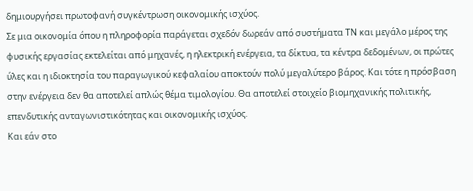δημιουργήσει πρωτοφανή συγκέντρωση οικονομικής ισχύος.
Σε μια οικονομία όπου η πληροφορία παράγεται σχεδόν δωρεάν από συστήματα ΤΝ και μεγάλο μέρος της φυσικής εργασίας εκτελείται από μηχανές, η ηλεκτρική ενέργεια, τα δίκτυα, τα κέντρα δεδομένων, οι πρώτες ύλες και η ιδιοκτησία του παραγωγικού κεφαλαίου αποκτούν πολύ μεγαλύτερο βάρος. Και τότε η πρόσβαση στην ενέργεια δεν θα αποτελεί απλώς θέμα τιμολογίου. Θα αποτελεί στοιχείο βιομηχανικής πολιτικής, επενδυτικής ανταγωνιστικότητας και οικονομικής ισχύος.
Και εάν στο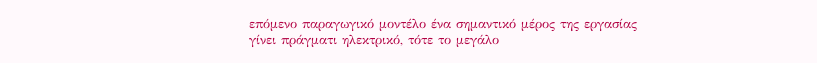επόμενο παραγωγικό μοντέλο ένα σημαντικό μέρος της εργασίας γίνει πράγματι ηλεκτρικό, τότε το μεγάλο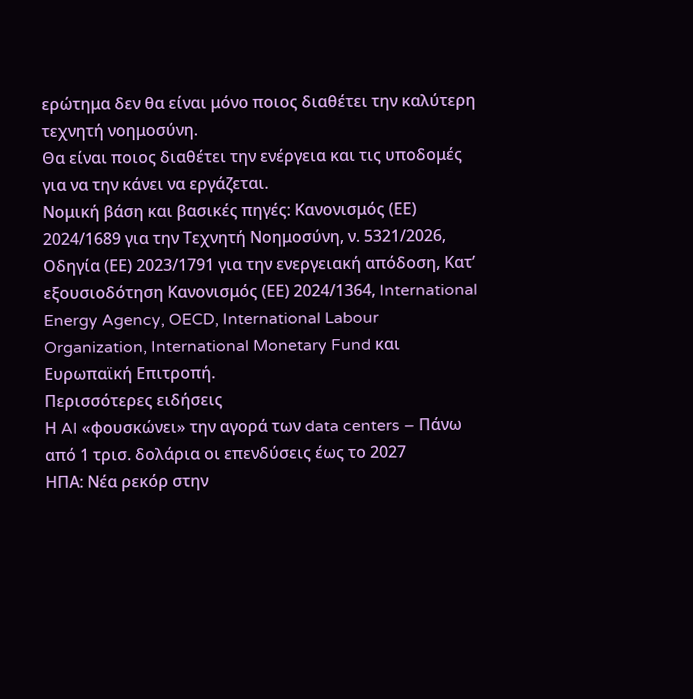ερώτημα δεν θα είναι μόνο ποιος διαθέτει την καλύτερη τεχνητή νοημοσύνη.
Θα είναι ποιος διαθέτει την ενέργεια και τις υποδομές για να την κάνει να εργάζεται.
Νομική βάση και βασικές πηγές: Κανονισμός (ΕΕ) 2024/1689 για την Τεχνητή Νοημοσύνη, ν. 5321/2026, Οδηγία (ΕΕ) 2023/1791 για την ενεργειακή απόδοση, Κατ’ εξουσιοδότηση Κανονισμός (ΕΕ) 2024/1364, International Energy Agency, OECD, International Labour Organization, International Monetary Fund και Ευρωπαϊκή Επιτροπή.
Περισσότερες ειδήσεις
Η AI «φουσκώνει» την αγορά των data centers – Πάνω από 1 τρισ. δολάρια οι επενδύσεις έως το 2027
ΗΠΑ: Νέα ρεκόρ στην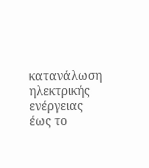κατανάλωση ηλεκτρικής ενέργειας έως το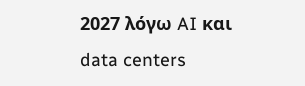2027 λόγω AI και data centers